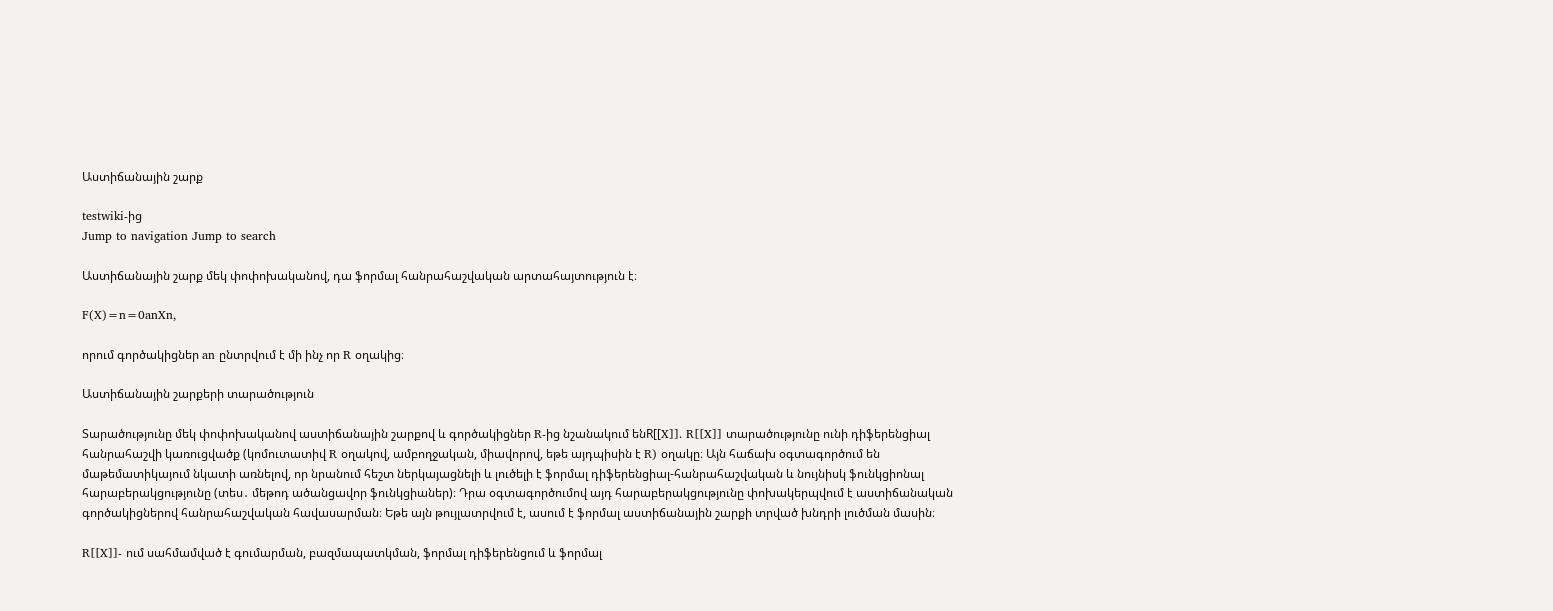Աստիճանային շարք

testwiki-ից
Jump to navigation Jump to search

Աստիճանային շարք մեկ փոփոխականով, դա ֆորմալ հանրահաշվական արտահայտություն է։

F(X)=n=0anXn,

որում գործակիցներ an ընտրվում է մի ինչ որ R օղակից։

Աստիճանային շարքերի տարածություն

Տարածությունը մեկ փոփոխականով աստիճանային շարքով և գործակիցներ R-ից նշանակում ենR[[X]]. R[[X]] տարածությունը ունի դիֆերենցիալ հանրահաշվի կառուցվածք (կոմուտատիվ R օղակով, ամբողջական, միավորով, եթե այդպիսին է R) օղակը։ Այն հաճախ օգտագործում են մաթեմատիկայում նկատի առնելով, որ նրանում հեշտ ներկայացնելի և լուծելի է ֆորմալ դիֆերենցիալ-հանրահաշվական և նույնիսկ ֆունկցիոնալ հարաբերակցությունը (տես․ մեթոդ ածանցավոր ֆունկցիաներ)։ Դրա օգտագործումով այդ հարաբերակցությունը փոխակերպվում է աստիճանական գործակիցներով հանրահաշվական հավասարման։ Եթե այն թույլատրվում է, ասում է ֆորմալ աստիճանային շարքի տրված խնդրի լուծման մասին։

R[[X]]- ում սահմամված է գումարման, բազմապատկման, ֆորմալ դիֆերենցում և ֆորմալ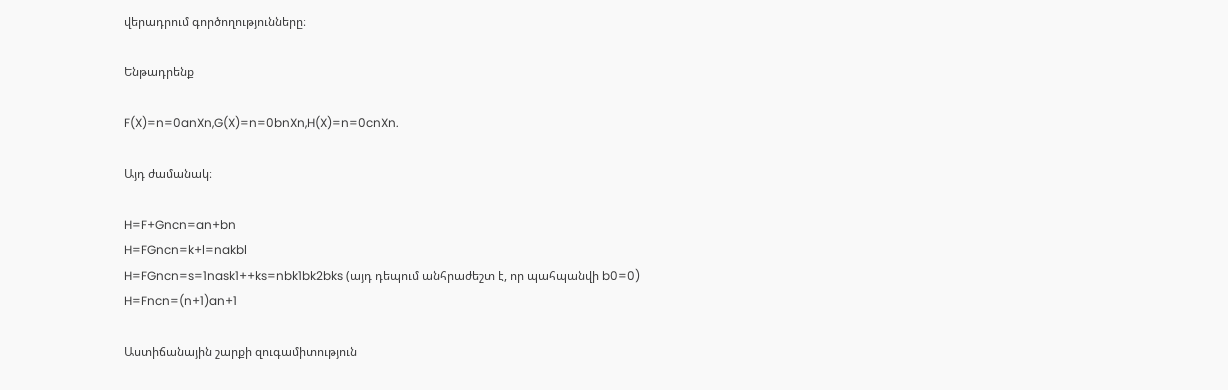վերադրում գործողությունները։

Ենթադրենք

F(X)=n=0anXn,G(X)=n=0bnXn,H(X)=n=0cnXn.

Այդ ժամանակ։

H=F+Gncn=an+bn
H=FGncn=k+l=nakbl
H=FGncn=s=1nask1++ks=nbk1bk2bks (այդ դեպում անհրաժեշտ է, որ պահպանվի b0=0)
H=Fncn=(n+1)an+1

Աստիճանային շարքի զուգամիտություն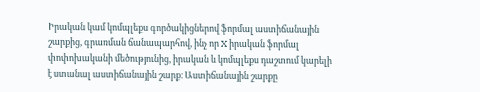Իրական կամ կոմպլեքս գործակիցներով ֆորմալ աստիճանային շարքից, գրառման ճանապարհով, ինչ որ X իրական ֆորմալ փոփոխականի մեծությունից, իրական և կոմպլեքս դաշտում կարելի է ստանալ աստիճանային շարք։ Աստիճանային շարքը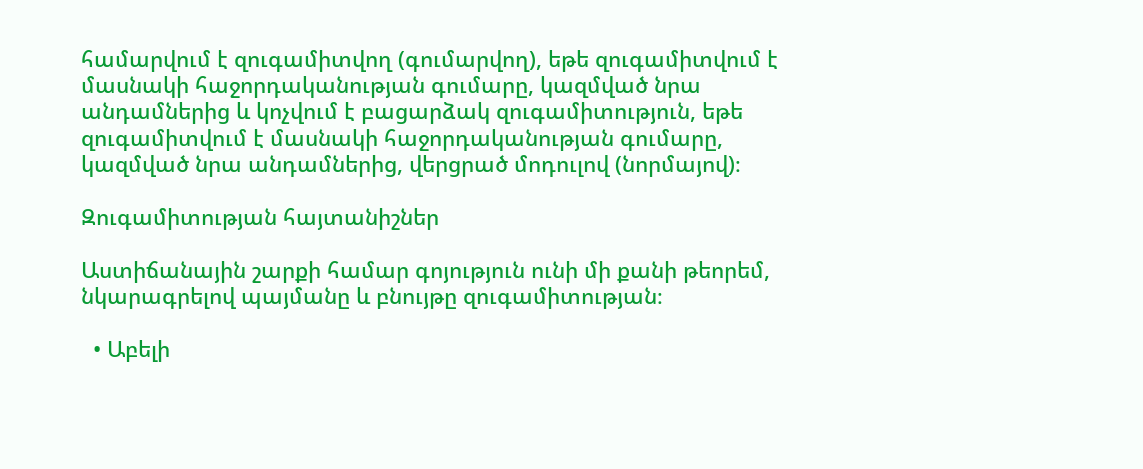համարվում է զուգամիտվող (գումարվող), եթե զուգամիտվում է մասնակի հաջորդականության գումարը, կազմված նրա անդամներից և կոչվում է բացարձակ զուգամիտություն, եթե զուգամիտվում է մասնակի հաջորդականության գումարը, կազմված նրա անդամներից, վերցրած մոդուլով (նորմայով)։

Զուգամիտության հայտանիշներ

Աստիճանային շարքի համար գոյություն ունի մի քանի թեորեմ, նկարագրելով պայմանը և բնույթը զուգամիտության։

  • Աբելի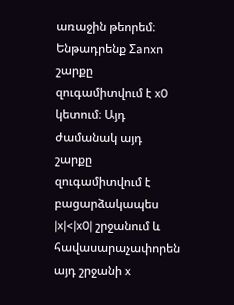առաջին թեորեմ։ Ենթադրենք Σanxn շարքը զուգամիտվում է x0 կետում։ Այդ ժամանակ այդ շարքը զուգամիտվում է բացարձակապես |x|<|x0| շրջանում և հավասարաչափորեն այդ շրջանի x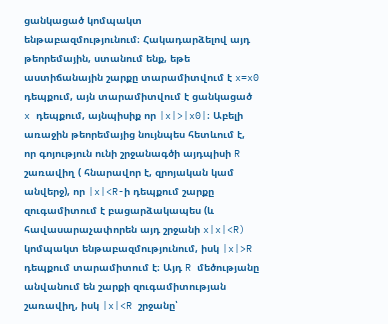ցանկացած կոմպակտ ենթաբազմությունում։ Հակադարձելով այդ թեորեմային, ստանում ենք, եթե աստիճանային շարքը տարամիտվում է x=x0 դեպքում, այն տարամիտվում է ցանկացած x դեպքում, այնպիսիք որ |x|>|x0|։ Աբելի առաջին թեորեմայից նույնպես հետևում է, որ գոյություն ունի շրջանագծի այդպիսի R շառավիղ ( հնարավոր է, զրոյական կամ անվերջ), որ |x|<R-ի դեպքում շարքը զուգամիտում է բացարձակապես (և հավասարաչափորեն այդ շրջանի x|x|<R) կոմպակտ ենթաբազմությունում, իսկ |x|>R դեպքում տարամիտում է։ Այդ R մեծությանը անվանում են շարքի զուգամիտության շառավիղ, իսկ |x|<R շրջանը՝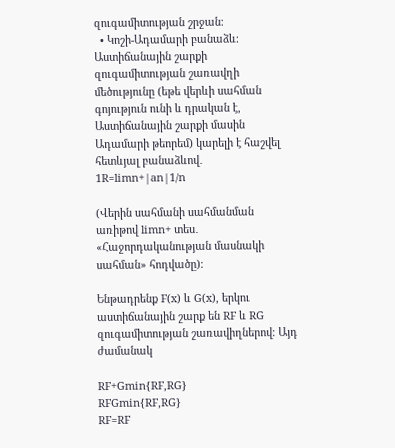զուգամիտության շրջան։
  • Կոշի-Ադամարի բանաձև։ Աստիճանային շարքի զուգամիտության շառավղի մեծությունը (եթե վերևի սահման գոյություն ունի և դրական է, Աստիճանային շարքի մասին Ադամարի թեորեմ) կարելի է հաշվել հետևյալ բանաձևով․
1R=limn+|an|1/n

(Վերին սահմանի սահմանման առիթով limn+ տես․ «Հաջորդականության մասնակի սահման» հոդվածը)։

Ենթադրենք F(x) և G(x), երկու աստիճանային շարք են RF և RG զուգամիտության շառավիղներով։ Այդ ժամանակ

RF+Gmin{RF,RG}
RFGmin{RF,RG}
RF=RF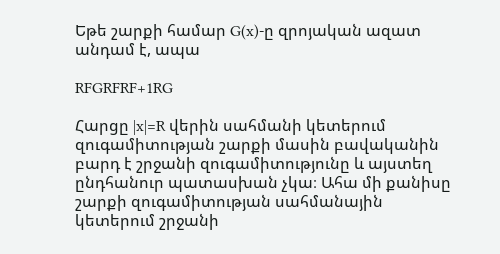Եթե շարքի համար G(x)-ը զրոյական ազատ անդամ է, ապա

RFGRFRF+1RG

Հարցը |x|=R վերին սահմանի կետերում զուգամիտության շարքի մասին բավականին բարդ է շրջանի զուգամիտությունը և այստեղ ընդհանուր պատասխան չկա։ Ահա մի քանիսը շարքի զուգամիտության սահմանային կետերում շրջանի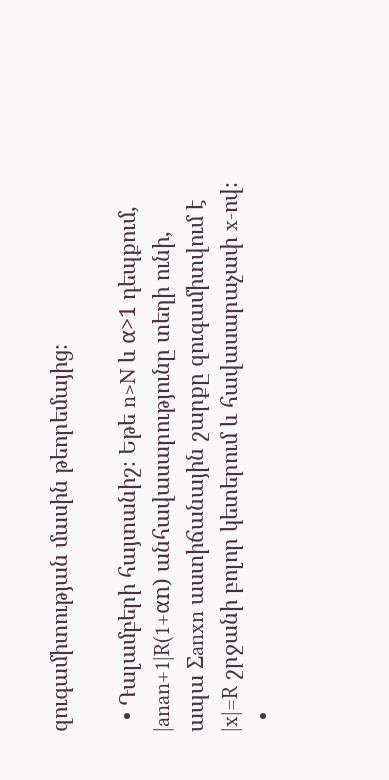զուգամիտության մասին թեորեմայից։

  • Դալամբերի հայտանիշ։ Եթե n>N և α>1 դեպքում,
|anan+1|R(1+αn) անհավասարությունը տեղի ունի,
ապա Σanxn աստիճանային շարքը զուգամիտվում է |x|=R շրջանի բոլոր կետերում և հավասարաչափ x-ով։
  •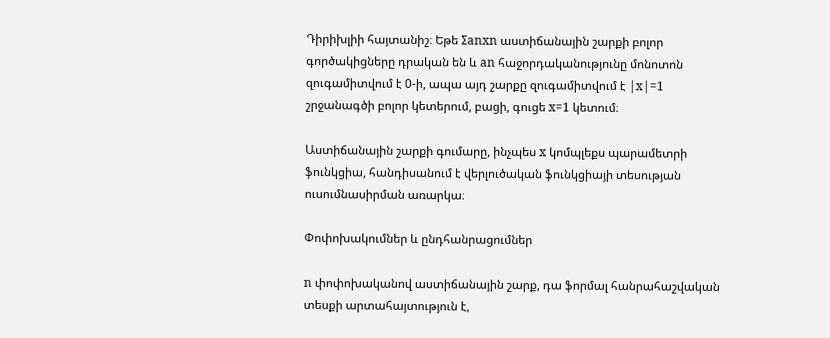Դիրիխլիի հայտանիշ։ Եթե Σanxn աստիճանային շարքի բոլոր գործակիցները դրական են և an հաջորդականությունը մոնոտոն զուգամիտվում է 0-ի, ապա այդ շարքը զուգամիտվում է |x|=1 շրջանագծի բոլոր կետերում, բացի, գուցե x=1 կետում։

Աստիճանային շարքի գումարը, ինչպես x կոմպլեքս պարամետրի ֆունկցիա, հանդիսանում է վերլուծական ֆունկցիայի տեսության ուսումնասիրման առարկա։

Փոփոխակումներ և ընդհանրացումներ

n փոփոխականով աստիճանային շարք, դա ֆորմալ հանրահաշվական տեսքի արտահայտություն է,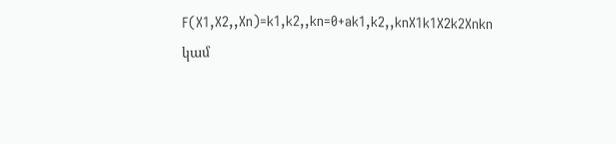F(X1,X2,,Xn)=k1,k2,,kn=0+ak1,k2,,knX1k1X2k2Xnkn կամ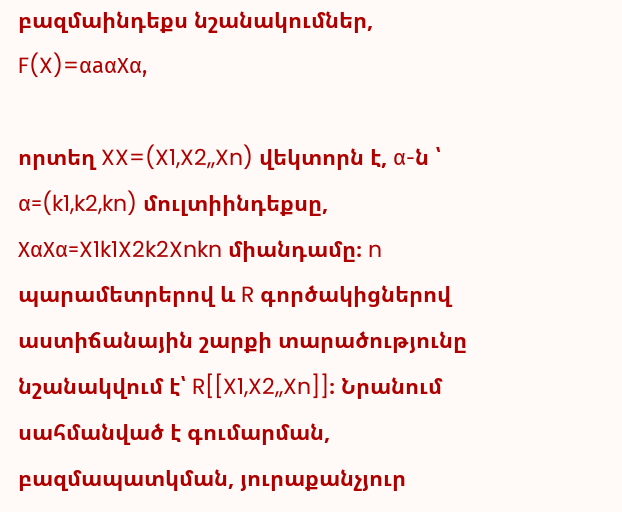բազմաինդեքս նշանակումներ,
F(X)=αaαXα,

որտեղ XX=(X1,X2,,Xn) վեկտորն է, α-ն ՝ α=(k1,k2,kn) մուլտիինդեքսը, XαXα=X1k1X2k2Xnkn միանդամը։ n պարամետրերով և R գործակիցներով աստիճանային շարքի տարածությունը նշանակվում է՝ R[[X1,X2,,Xn]]։ Նրանում սահմանված է գումարման, բազմապատկման, յուրաքանչյուր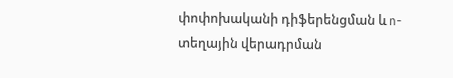փոփոխականի դիֆերենցման և n-տեղային վերադրման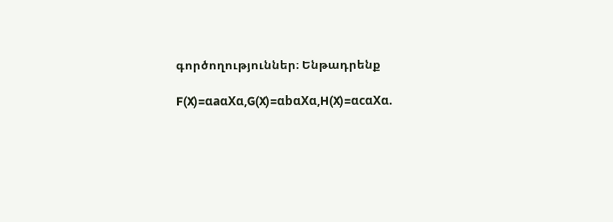գործողություններ։ Ենթադրենք

F(X)=αaαXα,G(X)=αbαXα,H(X)=αcαXα.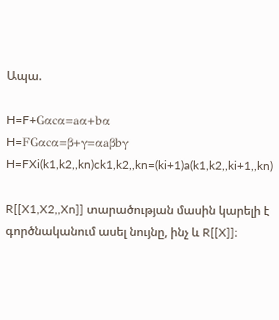Ապա.

H=F+Gαcα=aα+bα
H=FGαcα=β+γ=αaβbγ
H=FXi(k1,k2,,kn)ck1,k2,,kn=(ki+1)a(k1,k2,,ki+1,,kn)

R[[X1,X2,,Xn]] տարածության մասին կարելի է գործնականում ասել նույնը, ինչ և R[[X]]։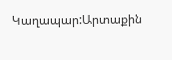Կաղապար:Արտաքին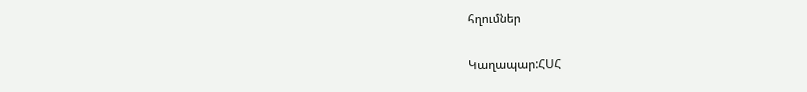հղումներ

Կաղապար:ՀՍՀ